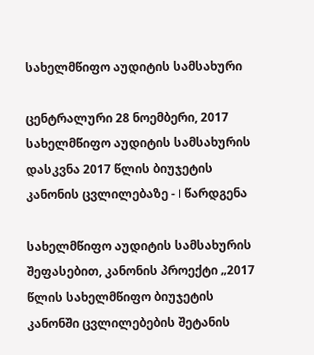სახელმწიფო აუდიტის სამსახური

ცენტრალური 28 ნოემბერი, 2017
სახელმწიფო აუდიტის სამსახურის დასკვნა 2017 წლის ბიუჯეტის კანონის ცვლილებაზე - I წარდგენა

სახელმწიფო აუდიტის სამსახურის შეფასებით, კანონის პროექტი „2017 წლის სახელმწიფო ბიუჯეტის კანონში ცვლილებების შეტანის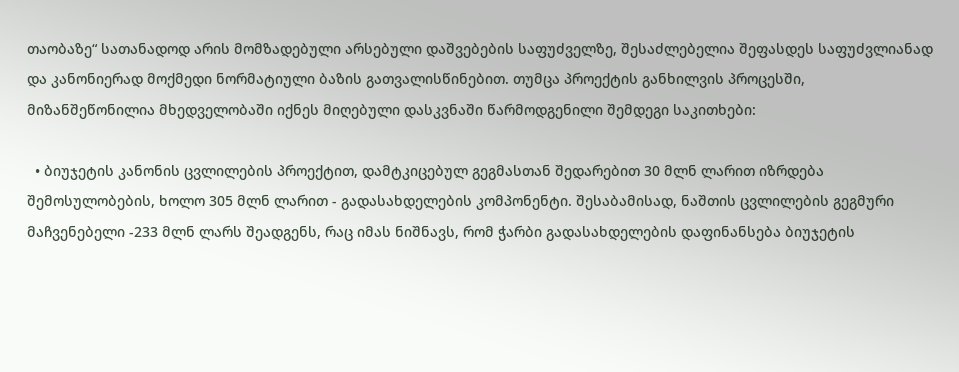თაობაზე“ სათანადოდ არის მომზადებული არსებული დაშვებების საფუძველზე, შესაძლებელია შეფასდეს საფუძვლიანად და კანონიერად მოქმედი ნორმატიული ბაზის გათვალისწინებით. თუმცა პროექტის განხილვის პროცესში, მიზანშეწონილია მხედველობაში იქნეს მიღებული დასკვნაში წარმოდგენილი შემდეგი საკითხები:

  • ბიუჯეტის კანონის ცვლილების პროექტით, დამტკიცებულ გეგმასთან შედარებით 30 მლნ ლარით იზრდება შემოსულობების, ხოლო 305 მლნ ლარით - გადასახდელების კომპონენტი. შესაბამისად, ნაშთის ცვლილების გეგმური მაჩვენებელი -233 მლნ ლარს შეადგენს, რაც იმას ნიშნავს, რომ ჭარბი გადასახდელების დაფინანსება ბიუჯეტის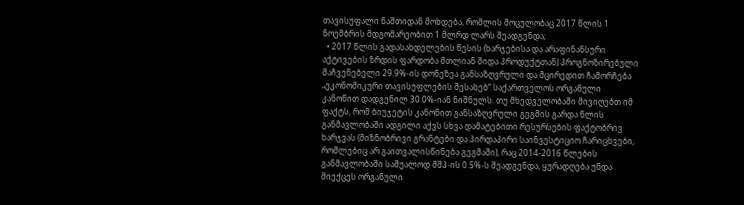თავისუფალი ნაშთიდან მოხდება, რომლის მოცულობაც 2017 წლის 1 ნოემბრის მდგომარეობით 1 მლრდ ლარს შეადგენდა;
  • 2017 წლის გადასახდელების წესის (ხარჯებისა და არაფინანსური აქტივების ზრდის ფარდობა მთლიან შიდა პროდუქტთან) პროგნოზირებული მაჩვენებელი 29.9%-ის დონეზეა განსაზღვრული და მცირედით ჩამორჩება „ეკონომიკური თავისუფლების შესახებ“ საქართველოს ორგანული კანონით დადგენილ 30.0%-იან ნიშნულს. თუ მხედველობაში მივიღებთ იმ ფაქტს, რომ ბიუჯეტის კანონით განსაზღვრული გეგმის გარდა წლის განმავლობაში ადგილი აქვს სხვა დამატებითი რესურსების ფაქტობრივ ხარჯვას (მიზნობრივი გრანტები და პირდაპირი საინვესტიციო ჩარიცხვები, რომლებიც არ გაითვალისწინება გეგმაში), რაც 2014-2016 წლების განმავლობაში საშუალოდ მშპ-ის 0.5%-ს შეადგენდა, ყურადღება უნდა მიექცეს ორგანული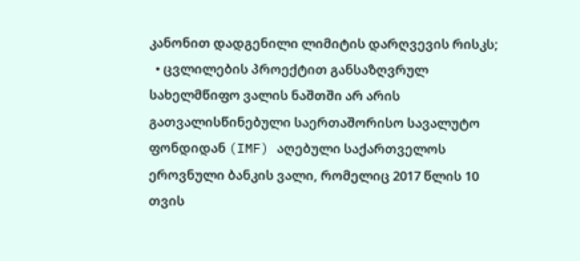კანონით დადგენილი ლიმიტის დარღვევის რისკს;
  • ცვლილების პროექტით განსაზღვრულ სახელმწიფო ვალის ნაშთში არ არის გათვალისწინებული საერთაშორისო სავალუტო ფონდიდან (IMF) აღებული საქართველოს ეროვნული ბანკის ვალი, რომელიც 2017 წლის 10 თვის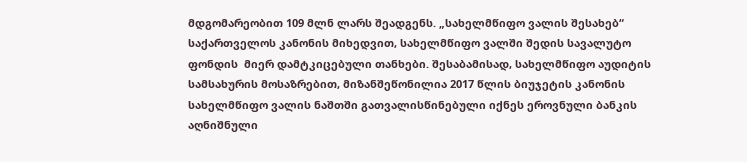მდგომარეობით 109 მლნ ლარს შეადგენს. „სახელმწიფო ვალის შესახებ“ საქართველოს კანონის მიხედვით, სახელმწიფო ვალში შედის სავალუტო ფონდის  მიერ დამტკიცებული თანხები. შესაბამისად, სახელმწიფო აუდიტის სამსახურის მოსაზრებით, მიზანშეწონილია 2017 წლის ბიუჯეტის კანონის სახელმწიფო ვალის ნაშთში გათვალისწინებული იქნეს ეროვნული ბანკის აღნიშნული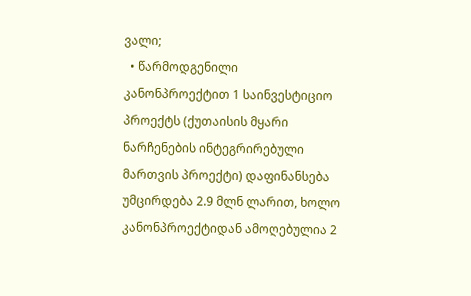ვალი;
  • წარმოდგენილი კანონპროექტით 1 საინვესტიციო პროექტს (ქუთაისის მყარი ნარჩენების ინტეგრირებული მართვის პროექტი) დაფინანსება უმცირდება 2.9 მლნ ლარით, ხოლო კანონპროექტიდან ამოღებულია 2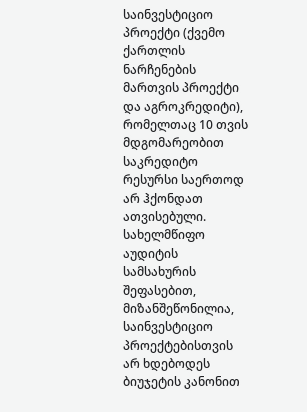საინვესტიციო პროექტი (ქვემო ქართლის ნარჩენების მართვის პროექტი და აგროკრედიტი), რომელთაც 10 თვის მდგომარეობით საკრედიტო რესურსი საერთოდ არ ჰქონდათ ათვისებული. სახელმწიფო აუდიტის სამსახურის შეფასებით, მიზანშეწონილია, საინვესტიციო პროექტებისთვის არ ხდებოდეს ბიუჯეტის კანონით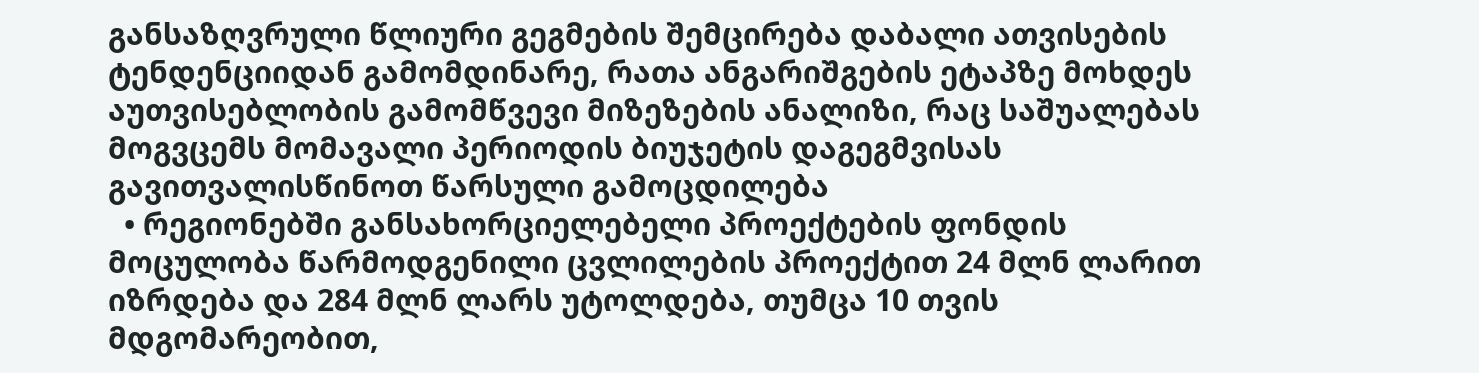განსაზღვრული წლიური გეგმების შემცირება დაბალი ათვისების ტენდენციიდან გამომდინარე, რათა ანგარიშგების ეტაპზე მოხდეს აუთვისებლობის გამომწვევი მიზეზების ანალიზი, რაც საშუალებას მოგვცემს მომავალი პერიოდის ბიუჯეტის დაგეგმვისას გავითვალისწინოთ წარსული გამოცდილება
  • რეგიონებში განსახორციელებელი პროექტების ფონდის მოცულობა წარმოდგენილი ცვლილების პროექტით 24 მლნ ლარით იზრდება და 284 მლნ ლარს უტოლდება, თუმცა 10 თვის მდგომარეობით,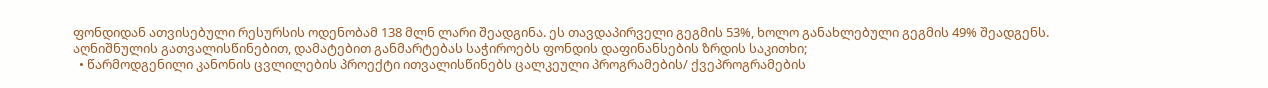ფონდიდან ათვისებული რესურსის ოდენობამ 138 მლნ ლარი შეადგინა. ეს თავდაპირველი გეგმის 53%, ხოლო განახლებული გეგმის 49% შეადგენს. აღნიშნულის გათვალისწინებით, დამატებით განმარტებას საჭიროებს ფონდის დაფინანსების ზრდის საკითხი;
  • წარმოდგენილი კანონის ცვლილების პროექტი ითვალისწინებს ცალკეული პროგრამების/ ქვეპროგრამების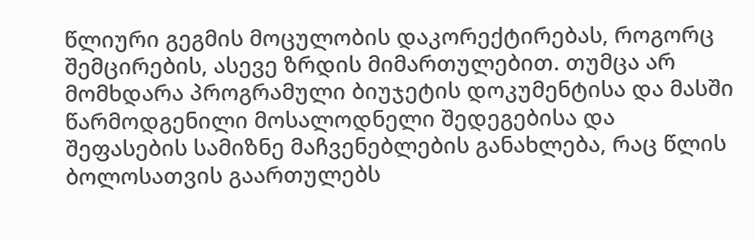წლიური გეგმის მოცულობის დაკორექტირებას, როგორც შემცირების, ასევე ზრდის მიმართულებით. თუმცა არ მომხდარა პროგრამული ბიუჯეტის დოკუმენტისა და მასში წარმოდგენილი მოსალოდნელი შედეგებისა და  შეფასების სამიზნე მაჩვენებლების განახლება, რაც წლის ბოლოსათვის გაართულებს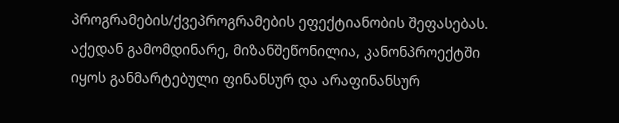პროგრამების/ქვეპროგრამების ეფექტიანობის შეფასებას. აქედან გამომდინარე, მიზანშეწონილია, კანონპროექტში იყოს განმარტებული ფინანსურ და არაფინანსურ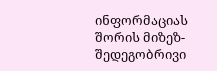ინფორმაციას შორის მიზეზ-შედეგობრივი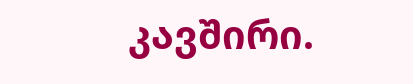კავშირი.